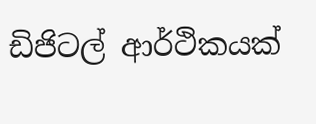ඩිජිටල් ආර්ථිකයක්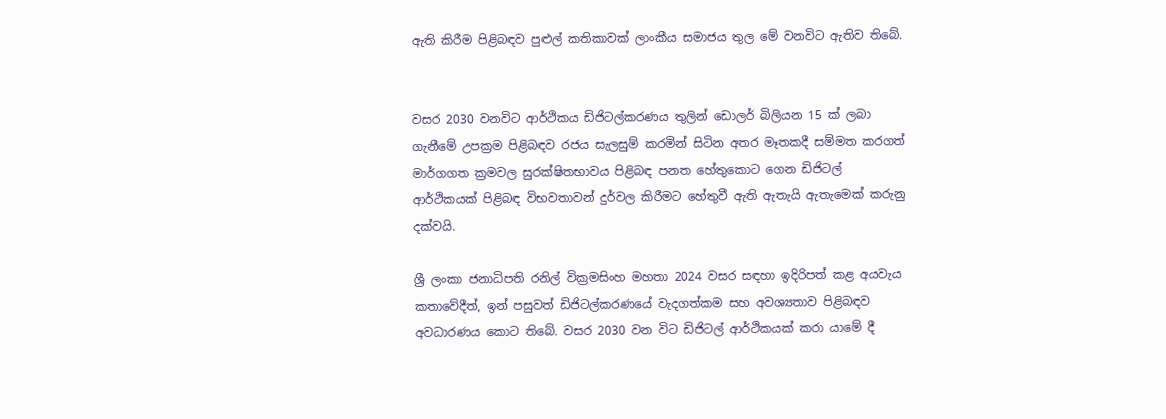ඇති කිරීම පිළිබඳව පුළුල් කතිකාවක් ලාංකීය සමාජය තුල මේ වනවිට ඇතිව තිබේ.


වසර 2030 වනවිට ආර්ථිකය ඩිජිටල්කරණය තුලින් ඩොලර් බිලියන 15 ක් ලබා ගැනීමේ උපක්‍රම පිළිබඳව රජය සැලසුම් කරමින් සිටින අතර මෑතකදී සම්මත කරගත් මාර්ගගත ක්‍රමවල සුරක්ෂිතභාවය පිළිබඳ පනත හේතුකොට ගෙන ඩිජිටල් ආර්ථිකයක් පිළිබඳ විභවතාවන් දුර්වල කිරීමට හේතුවී ඇති ඇතැයි ඇතැමෙක් කරුනු දක්වයි.

ශ්‍රී ලංකා ජනාධිපති රනිල් වික්‍රමසිංහ මහතා 2024 වසර සඳහා ඉදිරිපත් කළ අයවැය කතාවේදීත්, ඉන් පසුවත් ඩිජිටල්කරණයේ වැදගත්කම සහ අවශ්‍යතාව පිළිබඳව අවධාරණය කොට තිබේ. වසර 2030 වන විට ඩිජිටල් ආර්ථිකයක් කරා යාමේ දී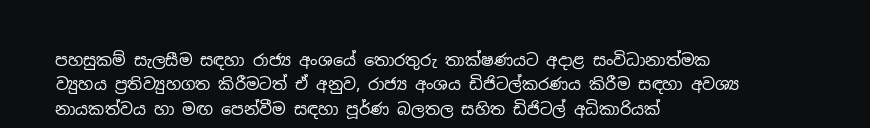පහසුකම් සැලසීම සඳහා රාජ්‍ය අංශයේ තොරතුරු තාක්ෂණයට අදාළ සංවිධානාත්මක ව්‍යුහය ප්‍රතිව්‍යුහගත කිරීමටත් ඒ අනුව, රාජ්‍ය අංශය ඩිජිටල්කරණය කිරීම සඳහා අවශ්‍ය නායකත්වය හා මඟ පෙන්වීම සඳහා පූර්ණ බලතල සහිත ඩිජිටල් අධිකාරියක්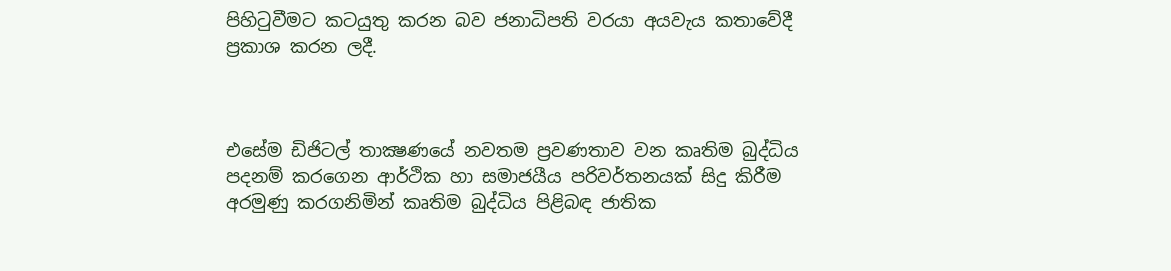පිහිටුවීමට කටයුතු කරන බව ජනාධිපති වරයා අයවැය කතාවේදී ප්‍රකාශ කරන ලදී.



එසේම ඩිජිටල් තාක්‍ෂණයේ නවතම ප්‍රවණතාව වන කෘතිම බුද්ධිය පදනම් කරගෙන ආර්ථික හා සමාජයීය පරිවර්තනයක් සිදු කිරීම අරමුණු කරගනිමින් කෘතිම බුද්ධිය පිළිබඳ ජාතික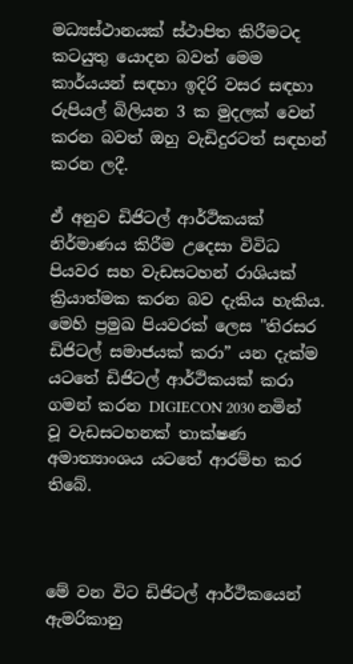මධ්‍යස්ථානයක් ස්ථාපිත කිරීමටද කටයුතු යොදන බවත් මෙම කාර්යයන් සඳහා ඉදිරි වසර සඳහා රුපියල් බිලියන 3 ක මුදලක් වෙන් කරන බවත් ඔහු වැඩිදුරටත් සඳහන් කරන ලදී.

ඒ අනුව ඩිජිටල් ආර්ථිකයක් නිර්මාණය කිරීම උදෙසා විවිධ පියවර සහ වැඩසටහන් රාශියක් ක්‍රියාත්මක කරන බව දැකිය හැකිය. මෙහි ප්‍රමුඛ පියවරක් ලෙස "තිරසර ඩිජිටල් සමාජයක් කරා” යන දැක්ම යටතේ ඩිජිටල් ආර්ථිකයක් කරා ගමන් කරන DIGIECON 2030 නමින් වූ වැඩසටහනක් තාක්ෂණ අමාත්‍යාංශය යටතේ ආරම්භ කර තිබේ.



මේ වන විට ඩිජිටල් ආර්ථිකයෙන් ඇමරිකානු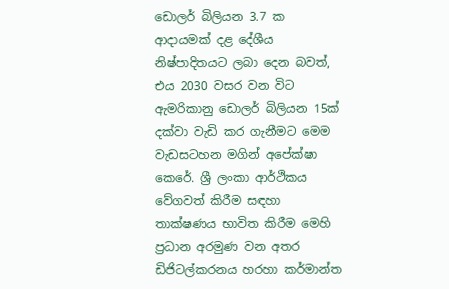ඩොලර් බිලියන 3.7 ක ආදායමක් දළ දේශීය නිෂ්පාදිතයට ලබා දෙන බවත්, එය 2030 වසර වන විට ඇමරිකානු ඩොලර් බිලියන 15ක් දක්වා වැඩි කර ගැනීමට මෙම වැඩසටහන මගින් අපේක්ෂා කෙරේ. ශ්‍රී ලංකා ආර්ථිකය වේගවත් කිරීම සඳහා තාක්ෂණය භාවිත කිරීම මෙහි ප්‍රධාන අරමුණ වන අතර ඩිජිටල්කරනය හරහා කර්මාන්ත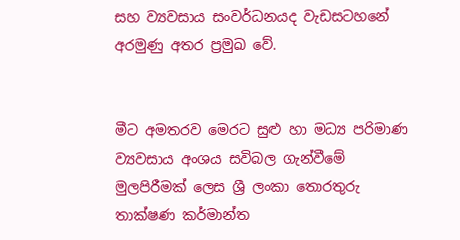සහ ව්‍යවසාය සංවර්ධනයද වැඩසටහනේ අරමුණු අතර ප්‍රමුඛ වේ.


මීට අමතරව මෙරට සුළු හා මධ්‍ය පරිමාණ ව්‍යවසාය අංශය සවිබල ගැන්වීමේ මුලපිරීමක් ලෙස ශ්‍රී ලංකා තොරතුරු තාක්ෂණ කර්මාන්ත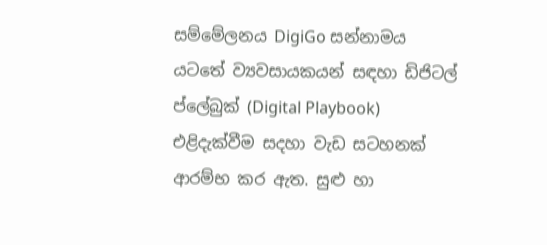සම්මේලනය DigiGo සන්නාමය යටතේ ව්‍යවසායකයන් සඳහා ඩිජිටල් ප්ලේබුක් (Digital Playbook) එළිදැක්වීම සදහා වැඩ සටහනක් ආරම්භ කර ඇත. සුළු හා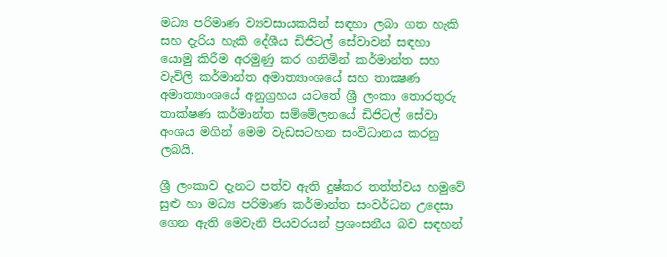මධ්‍ය පරිමාණ ව්‍යවසායකයින් සඳහා ලබා ගත හැකි සහ දැරිය හැකි දේශීය ඩිජිටල් සේවාවන් සඳහා යොමු කිරීම අරමුණු කර ගනිමින් කර්මාන්ත සහ වැවිලි කර්මාන්ත අමාත්‍යාංශයේ සහ තාක්‍ෂණ අමාත්‍යාංශයේ අනුග්‍රහය යටතේ ශ්‍රී ලංකා තොරතුරු තාක්ෂණ කර්මාන්ත සම්මේලනයේ ඩිජිටල් සේවා අංශය මගින් මෙම වැඩසටහන සංවිධානය කරනු ලබයි.

ශ්‍රී ලංකාව දැනට පත්ව ඇති දුෂ්කර තත්ත්වය හමුවේ සුළු හා මධ්‍ය පරිමාණ කර්මාන්ත සංවර්ධන උදෙසා ගෙන ඇති මෙවැනි පියවරයන් ප්‍රශංසනීය බව සඳහන්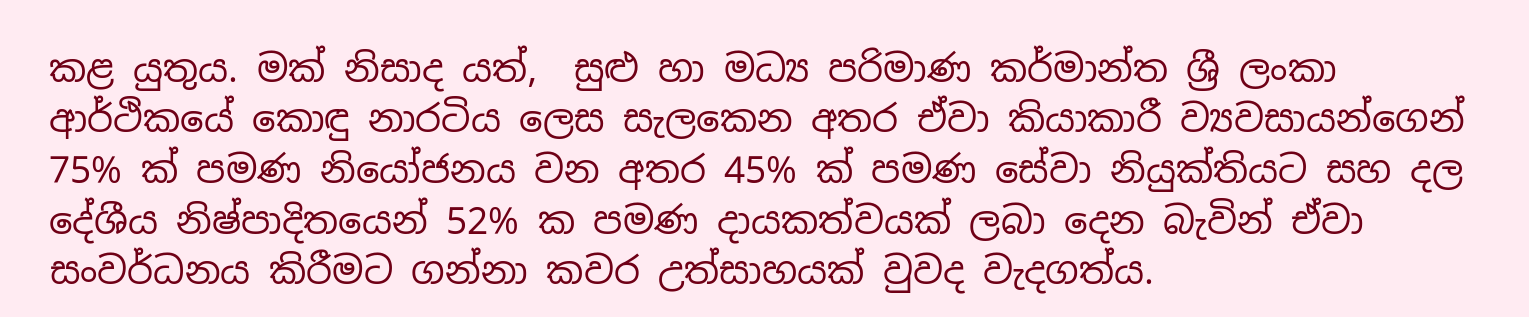කළ යුතුය. මක් නිසාද යත්,  සුළු හා මධ්‍ය පරිමාණ කර්මාන්ත ශ්‍රී ලංකා ආර්ථිකයේ කොඳු නාරටිය ලෙස සැලකෙන අතර ඒවා කියාකාරී ව්‍යවසායන්ගෙන් 75% ක් පමණ නියෝජනය වන අතර 45% ක් පමණ සේවා නියුක්තියට සහ දල දේශීය නිෂ්පාදිතයෙන් 52% ක පමණ දායකත්වයක් ලබා දෙන බැවින් ඒවා සංවර්ධනය කිරීමට ගන්නා කවර උත්සාහයක් වුවද වැදගත්ය.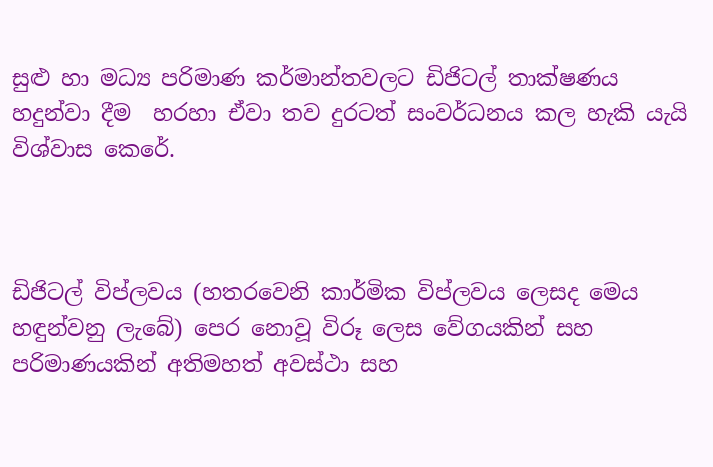සුළු හා මධ්‍ය පරිමාණ කර්මාන්තවලට ඩිජිටල් තාක්ෂණය හදුන්වා දීම  හරහා ඒවා තව දුරටත් සංවර්ධනය කල හැකි යැයි විශ්වාස කෙරේ.



ඩිජිටල් විප්ලවය (හතරවෙනි කාර්මික විප්ලවය ලෙසද මෙය හඳුන්වනු ලැබේ) පෙර නොවූ විරූ ලෙස වේගයකින් සහ පරිමාණයකින් අතිමහත් අවස්ථා සහ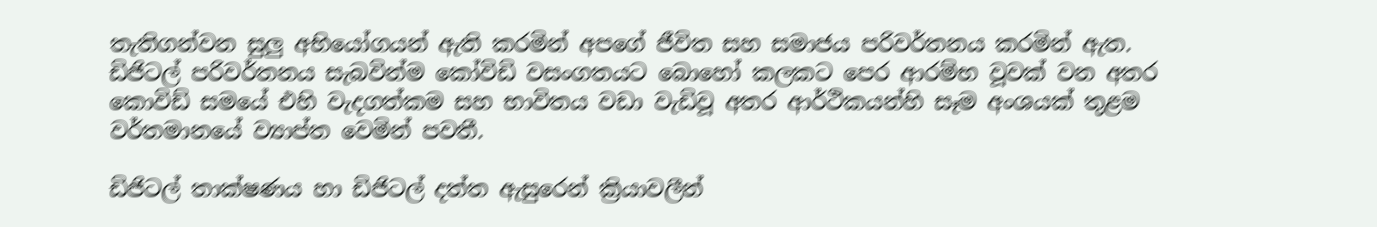තැතිගන්වන සුලු අභියෝගයන් ඇති කරමින් අපගේ ජීවිත සහ සමාජය පරිවර්තනය කරමින් ඇත. ඩිජිටල් පරිවර්තනය සැබවින්ම කෝවිඩි වසංගතයට බොහෝ කලකට පෙර ආරම්භ වූවක් වන අතර කොවිඩ් සමයේ එහි වැදගත්කම සහ භාවිතය වඩා වැඩිවූ අතර ආර්ථිකයන්හි සෑම අංශයක් තුළම වර්තමානයේ ව්‍යාප්ත වෙමින් පවතී.

ඩිජිටල් තාක්ෂණය හා ඩිජිටල් දත්ත ඇසුරෙන් ක්‍රියාවලීන්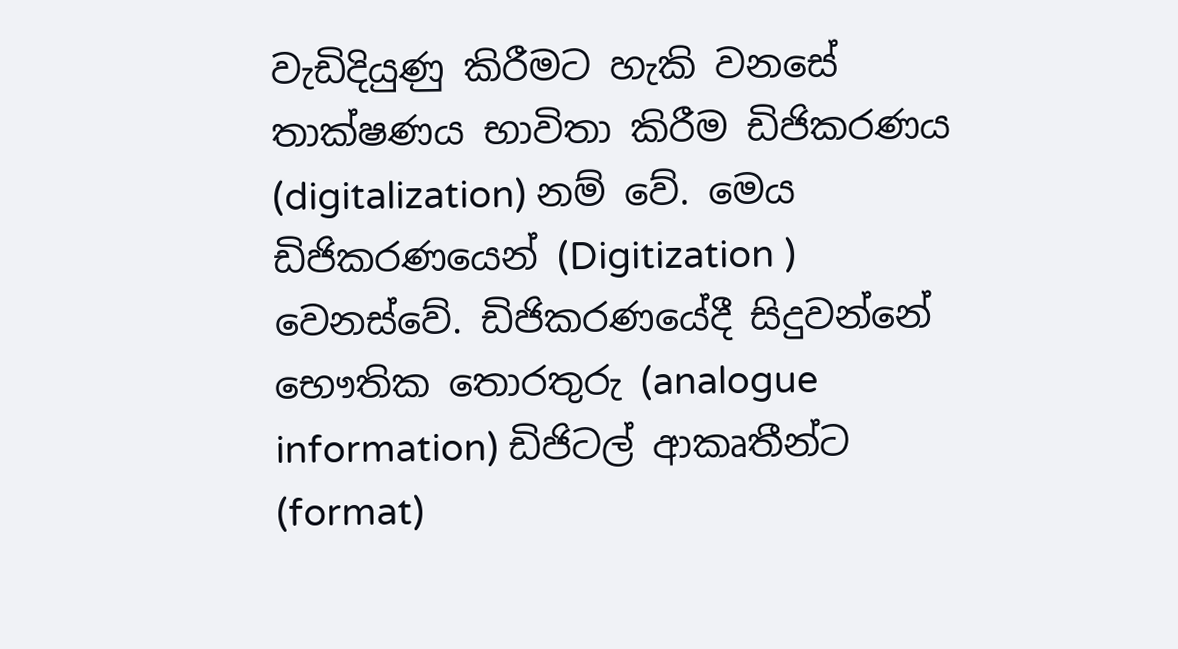වැඩිදියුණු කිරීමට හැකි වනසේ තාක්ෂණය භාවිතා කිරීම ඩිජිකරණය (digitalization) නම් වේ. මෙය ඩිජිකරණයෙන් (Digitization ) වෙනස්වේ. ඩිජිකරණයේදී සිදුවන්නේ භෞතික තොරතුරු (analogue information) ඩිජිටල් ආකෘතීන්ට (format)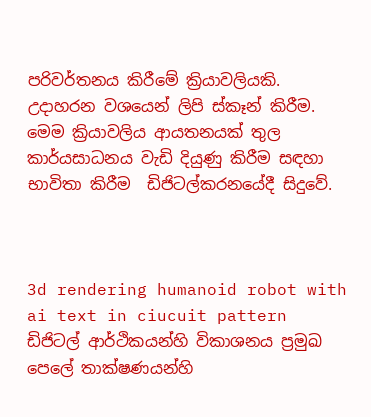පරිවර්තනය කිරීමේ ක්‍රියාවලියකි. උදාහරන වශයෙන් ලිපි ස්කෑන් කිරීම. මෙම ක්‍රියාවලිය ආයතනයක් තුල කාර්යසාධනය වැඩි දියුණු කිරීම සඳහා භාවිතා කිරීම  ඩිජිටල්කරනයේදී සිදුවේ.



3d rendering humanoid robot with ai text in ciucuit pattern
ඩිජිටල් ආර්ථිකයන්හි විකාශනය ප්‍රමුඛ පෙලේ තාක්ෂණයන්හි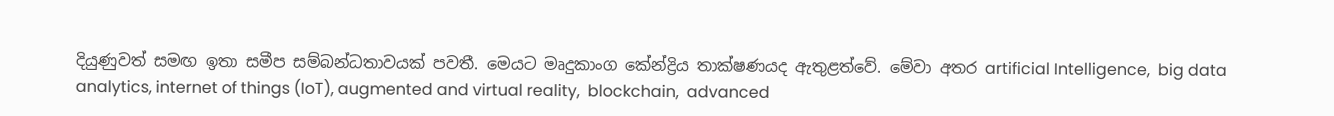දියුණුවත් සමඟ ඉතා සමීප සම්බන්ධතාවයක් පවතී. මෙයට මෘදුකාංග කේන්ද්‍රිය තාක්ෂණයද ඇතුළත්වේ. මේවා අතර artificial Intelligence,  big data analytics, internet of things (IoT), augmented and virtual reality,  blockchain,  advanced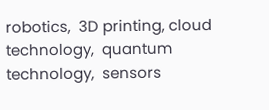robotics,  3D printing, cloud technology,  quantum technology,  sensors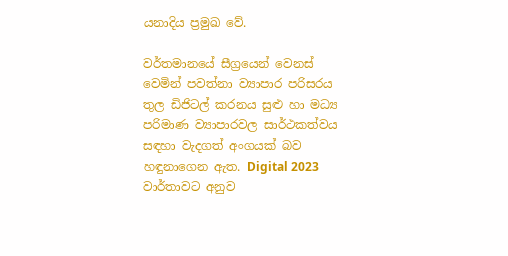යනාදිය ප්‍රමුඛ වේ.

වර්තමානයේ සීග්‍රයෙන් වෙනස් වෙමින් පවත්නා ව්‍යාපාර පරිසරය තුල ඩිජිටල් කරනය සුළු හා මධ්‍ය පරිමාණ ව්‍යාපාරවල සාර්ථකත්වය සඳහා වැදගත් අංගයක් බව හඳුනාගෙන ඇත. Digital 2023 වාර්තාවට අනුව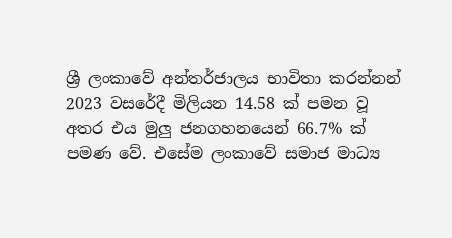ශ්‍රී ලංකාවේ අන්තර්ජාලය භාවිතා කරන්නන් 2023 වසරේදී මිලියන 14.58 ක් පමන වූ අතර එය මුලු ජනගහනයෙන් 66.7% ක් පමණ වේ. එසේම ලංකාවේ සමාජ මාධ්‍ය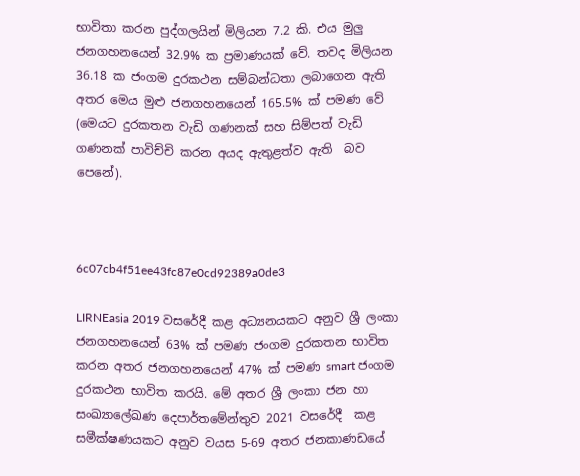භාවිතා කරන පුද්ගලයින් මිලියන 7.2 කි. එය මුලු ජනගහනයෙන් 32.9% ක ප්‍රමාණයක් වේ. තවද මිලියන 36.18 ක ජංගම දුරකථන සම්බන්ධතා ලබාගෙන ඇති අතර මෙය මුළු ජනගහනයෙන් 165.5% ක් පමණ වේ (මෙයට දුරකතන වැඩි ගණනක් සහ සිම්පත් වැඩි ගණනක් පාවිච්චි කරන අයද ඇතුළත්ව ඇති  බව පෙනේ).



6c07cb4f51ee43fc87e0cd92389a0de3

LIRNEasia 2019 වසරේදී කළ අධ්‍යනයකට අනුව ශ්‍රී ලංකා ජනගහනයෙන් 63% ක් පමණ ජංගම දුරකතන භාවිත කරන අතර ජනගහනයෙන් 47% ක් පමණ smart ජංගම දුරකථන භාවිත කරයි. මේ අතර ශ්‍රී ලංකා ජන හා සංඛ්‍යාලේඛණ දෙපාර්තමේන්තුව 2021 වසරේදී  කළ සමීක්ෂණයකට අනුව වයස 5-69 අතර ජනකාණඩයේ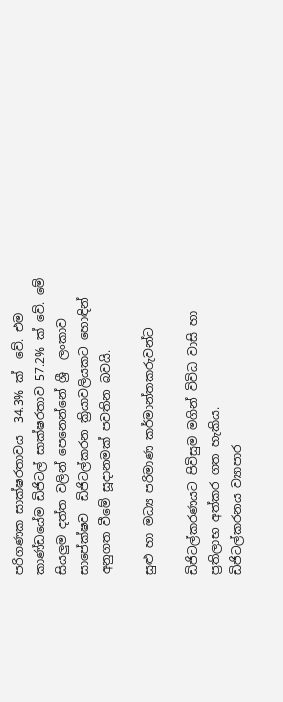පරිගණක සාක්ෂරතාවය  34.3% ක්  වේ. එම කාණ්ඩයේම ඩිජිටල් සාක්ෂරතාව 57.2% ක් වේ. මේ සියලුම දත්ත වලින් පෙනෙන්නේ ශ්‍රී  ලංකාව සාපේක්ෂව  ඩිජිටල්කරන ක්‍රියාවලියකට හොඳින් අනුගත වීමේ සූදානමක් පවතින බවයි.

සුළු හා මධ්‍ය පරිමාණ කර්මාන්තකරුවන්ට

ඩිජිටල්කරණයට පිවිසුම මගින් විවිධ වාසි හා  ප්‍රතිලාභ අත්කර ගත හැකිය. ඩිජිටල්කරනය ‍ව්‍යාපාර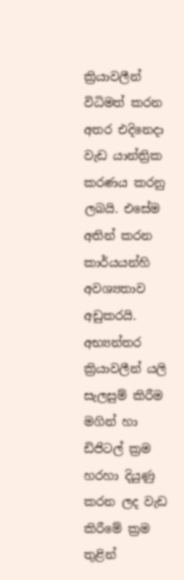ක්‍රියාවලීන් විධිමත් කරන අතර එදිනෙදා වැඩ යාන්ත්‍රික කරණය කරනු ලබයි. එසේම අතින් කරන කාර්යයන්හි අවශ්‍යතාව අඩුකරයි. අභ්‍යන්තර ක්‍රියාවලීන් යලි සැලසුම් කිරීම මගින් හා ඩිජිටල් ක්‍රම හරහා දියුණු කරන ලද වැඩ කිරීමේ ක්‍රම තුළින්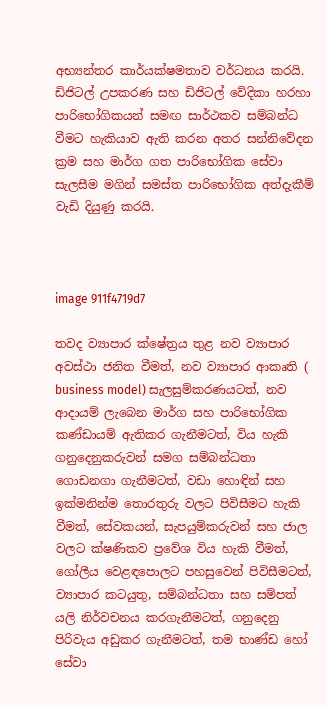අභ්‍යන්තර කාර්යක්ෂමතාව වර්ධනය කරයි. ඩිජිටල් උපකරණ සහ ඩිජිටල් වේදිකා හරහා පාරිභෝගිකයන් සමඟ සාර්ථකව සම්බන්ධ වීමට හැකියාව ඇති කරන අතර සන්නිවේදන ක්‍රම සහ මාර්ග ගත පාරිභෝගික සේවා සැලසීම මගින් සමස්ත පාරිභෝගික අත්දැකීම් වැඩි දියුණු කරයි.



image 911f4719d7

තවද ව්‍යාපාර ක්ෂේත්‍රය තුළ නව ව්‍යාපාර අවස්ථා ජනිත වීමත්, නව ව්‍යාපාර ආකෘති ( business model) සැලසුම්කරණයටත්, නව ආදායම් ලැබෙන මාර්ග සහ පාරිභෝගික කණ්ඩායම් ඇතිකර ගැනීමටත්, විය හැකි ගනුදෙනුකරුවන් සමග සම්බන්ධතා ගොඩනගා ගැනීමටත්, වඩා හොඳින් සහ ඉක්මනින්ම තොරතුරු වලට පිවිසීමට හැකි වීමත්, සේවකයන්, සැපයුම්කරුවන් සහ ජාල වලට ක්ෂණිකව ප්‍රවේශ විය හැකි වීමත්, ගෝලීය වෙළඳපොලට පහසුවෙන් පිවිසීමටත්, ව්‍යාපාර කටයුතු, සම්බන්ධතා සහ සම්පත් යලි නිර්වචනය කරගැනීමටත්, ගනුදෙනු පිරිවැය අඩුකර ගැනීමටත්, තම භාණ්ඩ හෝ සේවා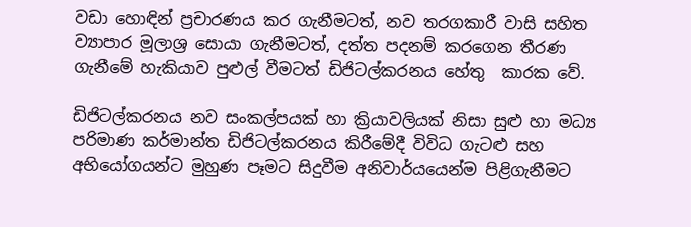වඩා හොඳින් ප්‍රචාරණය කර ගැනීමටත්, නව තරගකාරී වාසි සහිත ව්‍යාපාර මූලාශ්‍ර සොයා ගැනීමටත්, දත්ත පදනම් කරගෙන තීරණ ගැනීමේ හැකියාව පුළුල් වීමටත් ඩිජිටල්කරනය හේතු  කාරක වේ.

ඩිජිටල්කරනය නව සංකල්පයක් හා ක්‍රියාවලියක් නිසා සුළු හා මධ්‍ය පරිමාණ කර්මාන්ත ඩිජිටල්කරනය කිරීමේදී විවිධ ගැටළු සහ අභියෝගයන්ට මුහුණ පෑමට සිදුවීම අනිවාර්යයෙන්ම පිළිගැනීමට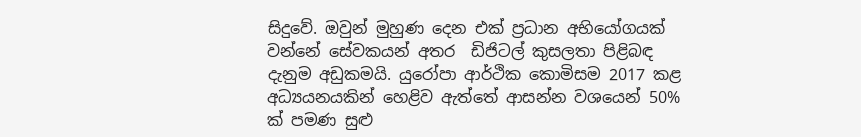සිදුවේ. ඔවුන් මුහුණ දෙන එක් ප්‍රධාන අභියෝගයක් වන්නේ සේවකයන් අතර  ඩිජිටල් කුසලතා පිළිබඳ දැනුම අඩුකමයි. යුරෝපා ආර්ථික කොමිසම 2017 කළ අධ්‍යයනයකින් හෙළිව ඇත්තේ ආසන්න වශයෙන් 50% ක් පමණ සුළු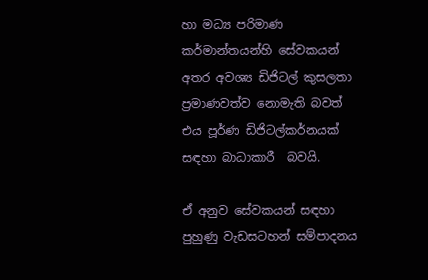හා මධ්‍ය පරිමාණ කර්මාන්තයන්හි සේවකයන් අතර අවශ්‍ය ඩිජිටල් කුසලතා ප්‍රමාණවත්ව නොමැති බවත් එය පූර්ණ ඩිජිටල්කර්නයක් සඳහා බාධාකාරී  බවයි.

ඒ අනුව සේවකයන් සඳහා පුහුණු වැඩසටහන් සම්පාදනය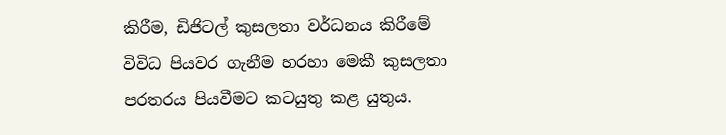කිරීම, ඩිජිටල් කුසලතා වර්ධනය කිරීමේ විවිධ පියවර ගැනීම හරහා මෙකී කුසලතා පරතරය පියවීමට කටයුතු කළ යුතුය.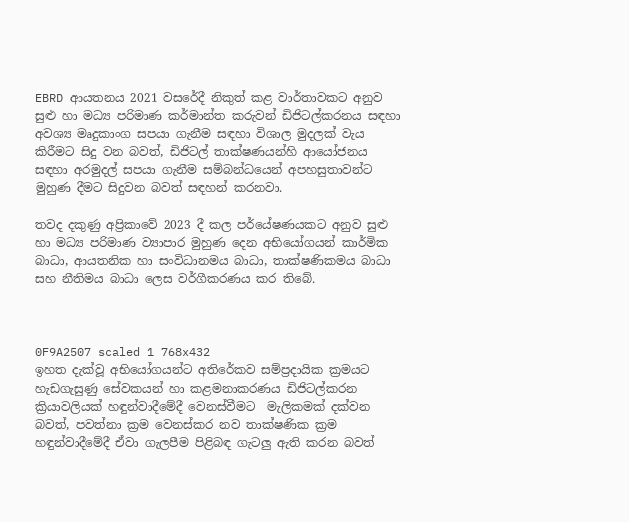EBRD ආයතනය 2021 වසරේදී නිකුත් කළ වාර්තාවකට අනුව සුළු හා මධ්‍ය පරිමාණ කර්මාන්ත කරුවන් ඩිජිටල්කරනය සඳහා අවශ්‍ය මෘදුකාංග සපයා ගැනීම සඳහා විශාල මුදලක් වැය කිරීමට සිදු වන බවත්, ඩිජිටල් තාක්ෂණයන්හි ආයෝජනය සඳහා අරමුදල් සපයා ගැනීම සම්බන්ධයෙන් අපහසුතාවන්ට මුහුණ දීමට සිදුවන බවත් සඳහන් කරනවා.

තවද දකුණු අප්‍රිකාවේ 2023 දී කල පර්යේෂණයකට අනුව සුළු හා මධ්‍ය පරිමාණ ව්‍යාපාර මුහුණ දෙන අභියෝගයන් කාර්මික බාධා, ආයතනික හා සංවිධානමය බාධා, තාක්ෂණිකමය බාධා සහ නීතිමය බාධා ලෙස වර්ගීකරණය කර තිබේ.



0F9A2507 scaled 1 768x432
ඉහත දැක්වූ අභියෝගයන්ට අතිරේකව සම්ප්‍රදායික ක්‍රමයට හැඩගැසුණු සේවකයන් හා කළමනාකරණය ඩිජිටල්කරන ක්‍රියාවලියක් හඳුන්වාදීමේදී වෙනස්වීමට  මැලිකමක් දක්වන බවත්, පවත්නා ක්‍රම වෙනස්කර නව තාක්ෂණික ක්‍රම හඳුන්වාදීමේදී ඒවා ගැලපීම පිළිබඳ ගැටලු ඇති කරන බවත්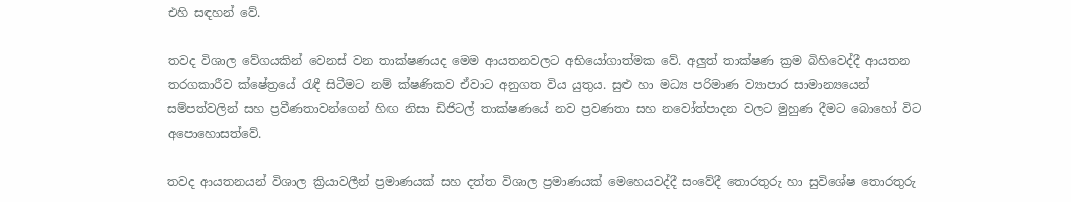එහි සඳහන් වේ.

තවද විශාල වේගයකින් වෙනස් වන තාක්ෂණයද මෙම ආයතනවලට අභියෝගාත්මක වේ. අලුත් තාක්ෂණ ක්‍රම බිහිවෙද්දී ආයතන තරගකාරීව ක්ෂේත්‍රයේ රැඳී සිටීමට නම් ක්ෂණිකව ඒවාට අනුගත විය යුතුය. සුළු හා මධ්‍ය පරිමාණ ව්‍යාපාර සාමාන්‍යයෙන් සම්පත්වලින් සහ ප්‍රවීණතාවන්ගෙන් හිඟ නිසා ඩිජිටල් තාක්ෂණයේ නව ප්‍රවණතා සහ නවෝත්පාදන වලට මුහුණ දීමට බොහෝ විට අපොහොසත්වේ.

තවද ආයතනයන් විශාල ක්‍රියාවලීන් ප්‍රමාණයක් සහ දත්ත විශාල ප්‍රමාණයක් මෙහෙයවද්දී සංවේදී තොරතුරු හා සුවිශේෂ තොරතුරු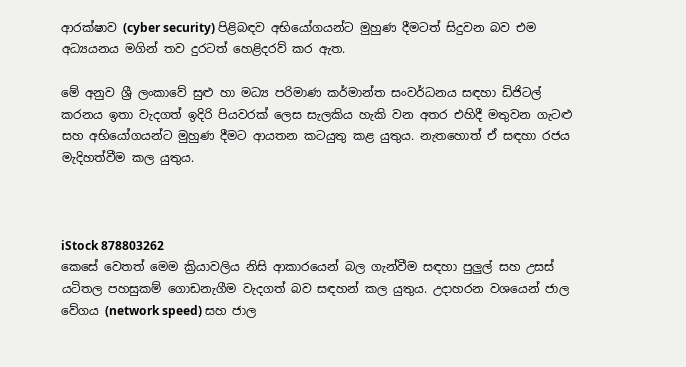ආරක්ෂාව (cyber security) පිළිබඳව අභියෝගයන්ට මුහුණ දීමටත් සිදුවන බව එම අධ්‍යයනය මගින් තව දුරටත් හෙළිදරව් කර ඇත.

මේ අනුව ශ්‍රී ලංකාවේ සුළු හා මධ්‍ය පරිමාණ කර්මාන්ත සංවර්ධනය සඳහා ඩිජිටල් කරනය ඉතා වැදගත් ඉදිරි පියවරක් ලෙස සැලකිය හැකි වන අතර එහිදී මතුවන ගැටළු සහ අභියෝගයන්ට මුහුණ දීමට ආයතන කටයුතු කළ යුතුය. නැතහොත් ඒ සඳහා රජය මැදිහත්වීම කල යුතුය.



iStock 878803262
කෙසේ වෙතත් මෙම ක්‍රියාවලිය නිසි ආකාරයෙන් බල ගැන්වීම සඳහා පුලුල් සහ උසස් යටිතල පහසුකම් ගොඩනැගීම වැදගත් බව සඳහන් කල යුතුය. උදාහරන වශයෙන් ජාල වේගය (network speed) සහ ජාල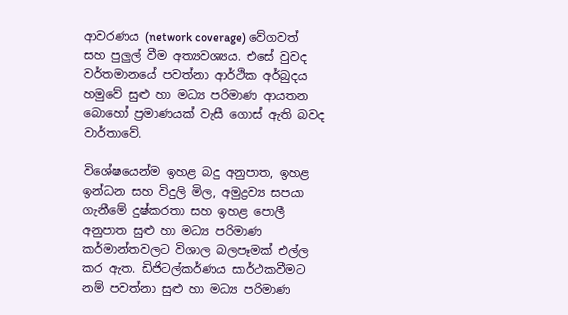ආවරණය (network coverage) වේගවත් සහ පුලුල් වීම අත්‍යවශ්‍යය. එසේ වුවද වර්තමානයේ පවත්නා ආර්ථික අර්බුදය හමුවේ සුළු හා මධ්‍ය පරිමාණ ආයතන බොහෝ ප්‍රමාණයක් වැසී ගොස් ඇති බවද වාර්තාවේ.

විශේෂයෙන්ම ඉහළ බදු අනුපාත, ඉහළ ඉන්ධන සහ විදුලි මිල, අමුද්‍රව්‍ය ‍සපයා ගැනීමේ දුෂ්කරතා සහ ඉහළ පොලී අනුපාත සුළු හා මධ්‍ය පරිමාණ කර්මාන්තවලට විශාල බලපෑමක් එල්ල කර ඇත. ඩිජිටල්කර්ණය සාර්ථකවීමට නම් පවත්නා සුළු හා මධ්‍ය පරිමාණ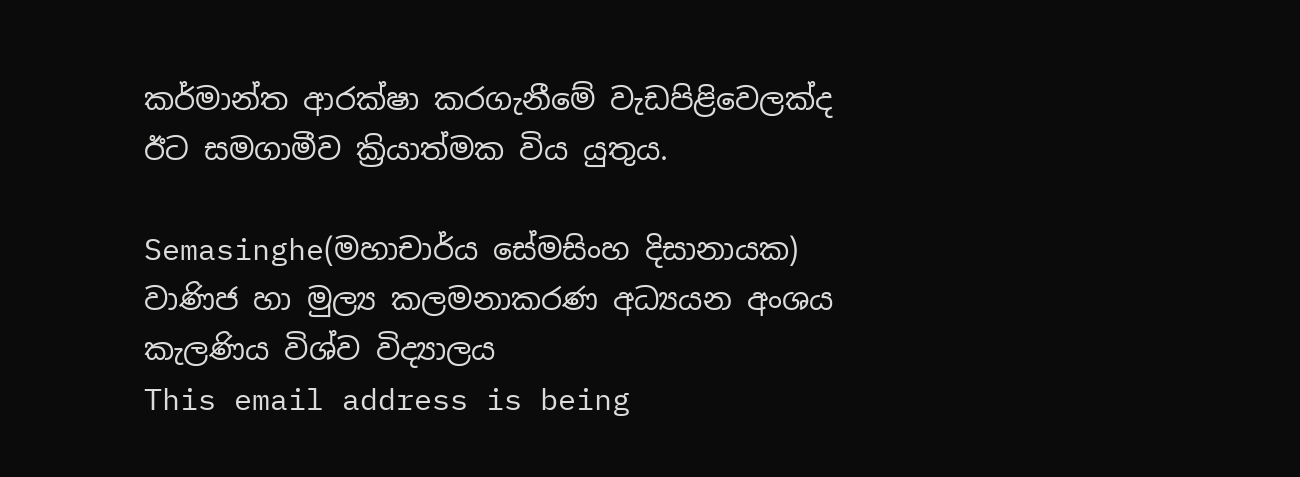කර්මාන්ත ආරක්ෂා කරගැනීමේ වැඩපිළිවෙලක්ද ඊට සමගාමීව ක්‍රියාත්මක විය යුතුය.

Semasinghe(මහාචාර්ය සේමසිංහ දිසානායක)
වාණිජ හා මුල්‍ය කලමනාකරණ අධ්‍යයන අංශය
කැලණිය විශ්ව විද්‍යාලය
This email address is being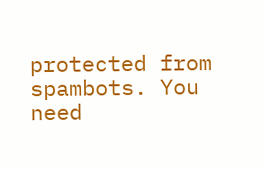protected from spambots. You need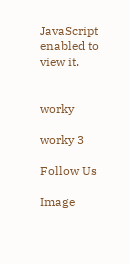JavaScript enabled to view it.


worky

worky 3

Follow Us

Image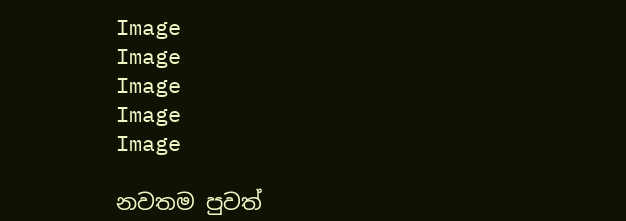Image
Image
Image
Image
Image

නවතම පුවත්